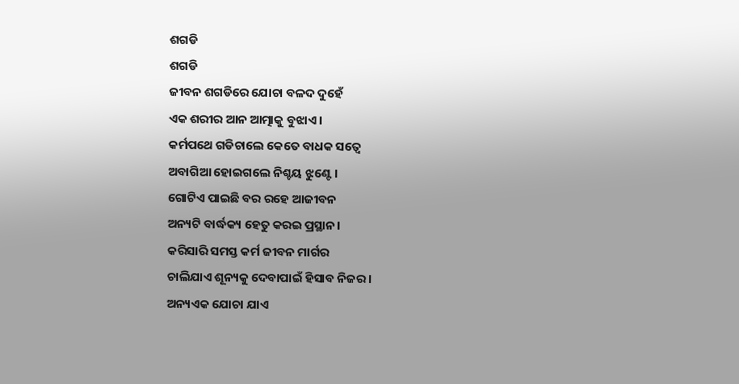ଶଗଡି
ଶଗଡି
ଜୀବନ ଶଗଡିରେ ଯୋଚା ବଳଦ ଦୁହେଁ
ଏକ ଶରୀର ଆନ ଆତ୍ମାକୁ ବୁଝାଏ ।
କର୍ମପଥେ ଗଡିଚାଲେ କେତେ ବାଧକ ସତ୍ବେ
ଅବାଗିଆ ହୋଇଗଲେ ନିଶ୍ଚୟ ଝୁଣ୍ଟେ ।
ଗୋଟିଏ ପାଇଛି ବର ରହେ ଆଜୀବନ
ଅନ୍ୟଟି ବାର୍ଦ୍ଧକ୍ୟ ହେତୁ କରଇ ପ୍ରସ୍ଥାନ।
କରିସାରି ସମସ୍ତ କର୍ମ ଜୀବନ ମାର୍ଗର
ଚାଲିଯାଏ ଶୂନ୍ୟକୁ ଦେବାପାଇଁ ହିସାବ ନିଜର।
ଅନ୍ୟଏକ ଯୋଚା ଯାଏ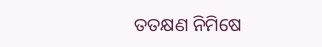ତତକ୍ଷଣ ନିମିଷେ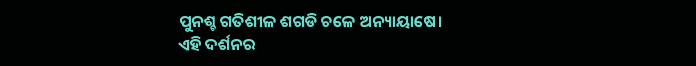ପୁନଶ୍ଚ ଗତିଶୀଳ ଶଗଡି ଚଳେ ଅନ୍ୟାୟାଷେ।
ଏହି ଦର୍ଶନର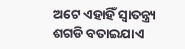ଅଟେ ଏହାହିଁ ସ୍ବାତନ୍ତ୍ର୍ୟ
ଶଗଡି ବତାଇଯାଏ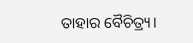ତାହାର ବୈଚିତ୍ର୍ୟ।